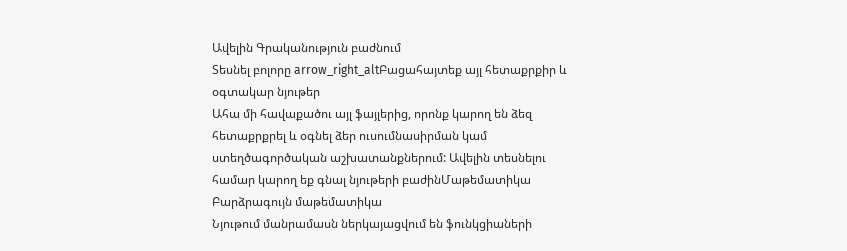Ավելին Գրականություն բաժնում
Տեսնել բոլորը arrow_right_altԲացահայտեք այլ հետաքրքիր և օգտակար նյութեր
Ահա մի հավաքածու այլ ֆայլերից, որոնք կարող են ձեզ հետաքրքրել և օգնել ձեր ուսումնասիրման կամ ստեղծագործական աշխատանքներում: Ավելին տեսնելու համար կարող եք գնալ նյութերի բաժինՄաթեմատիկա
Բարձրագույն մաթեմատիկա
Նյութում մանրամասն ներկայացվում են ֆունկցիաների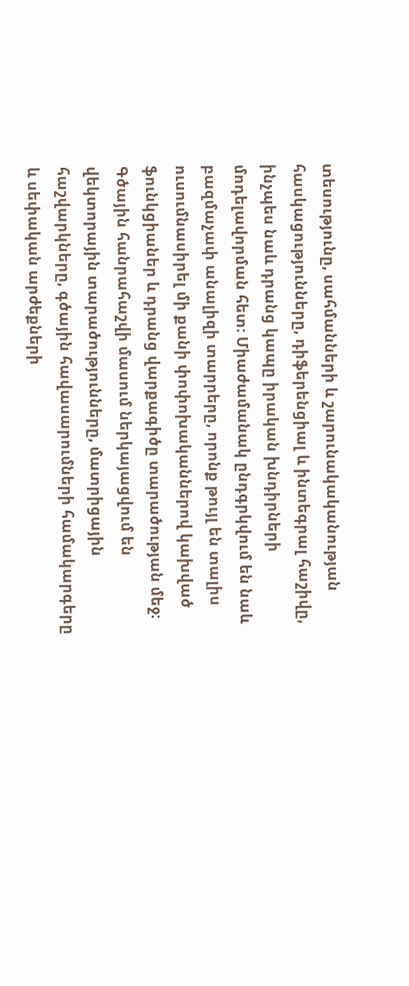տեսությունը, սահմանների և շարունակականության հասկացությունները, դիֆերենցիալ և ինտեգրալ հաշիվը, ինչպես նաև դրանց կապը իրական խնդիրների մոդելավորման հետ։ Միաժամանակ ընդգրկվում են նաև բազմաչափ անալիզի տարրերը, որոնք թույլ են տալիս ուսումնասիրել մի քանի փոփոխականներով կախված ֆունկցիաներ և դրանց վարքագիծը տարածության մեջ։ Գծային հանրահաշվի մասում ներկայացվում են վեկտորային տարածությունները, մատրիցային հաշվարկները, գծային հավասարումների համակարգերը և սեփական արժեքների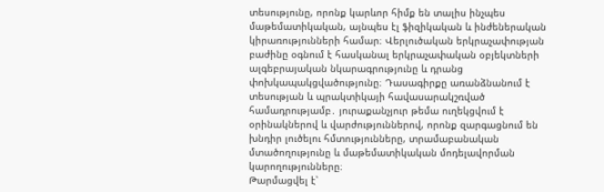տեսությունը, որոնք կարևոր հիմք են տալիս ինչպես մաթեմատիկական, այնպես էլ ֆիզիկական և ինժեներական կիրառությունների համար։ Վերլուծական երկրաչափության բաժինը օգնում է հասկանալ երկրաչափական օբյեկտների ալգեբրայական նկարագրությունը և դրանց փոխկապակցվածությունը։ Դասագիրքը առանձնանում է տեսության և պրակտիկայի հավասարակշռված համադրությամբ․ յուրաքանչյուր թեմա ուղեկցվում է օրինակներով և վարժություններով, որոնք զարգացնում են խնդիր լուծելու հմտությունները, տրամաբանական մտածողությունը և մաթեմատիկական մոդելավորման կարողությունները։
Թարմացվել է՝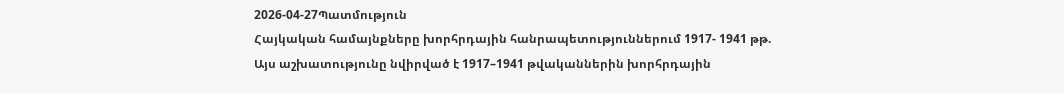2026-04-27Պատմություն
Հայկական համայնքները խորհրդային հանրապետություններում 1917- 1941 թթ.
Այս աշխատությունը նվիրված է 1917–1941 թվականներին խորհրդային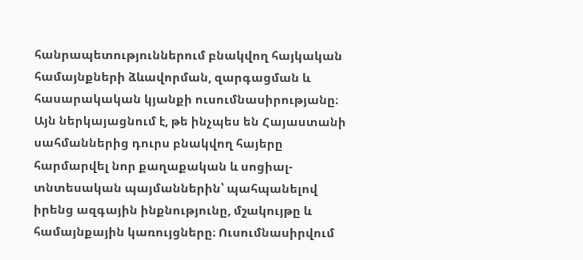հանրապետություններում բնակվող հայկական համայնքների ձևավորման, զարգացման և հասարակական կյանքի ուսումնասիրությանը։ Այն ներկայացնում է, թե ինչպես են Հայաստանի սահմաններից դուրս բնակվող հայերը հարմարվել նոր քաղաքական և սոցիալ-տնտեսական պայմաններին՝ պահպանելով իրենց ազգային ինքնությունը, մշակույթը և համայնքային կառույցները։ Ուսումնասիրվում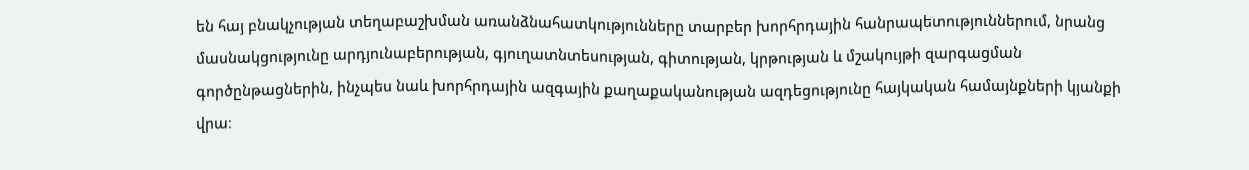են հայ բնակչության տեղաբաշխման առանձնահատկությունները տարբեր խորհրդային հանրապետություններում, նրանց մասնակցությունը արդյունաբերության, գյուղատնտեսության, գիտության, կրթության և մշակույթի զարգացման գործընթացներին, ինչպես նաև խորհրդային ազգային քաղաքականության ազդեցությունը հայկական համայնքների կյանքի վրա։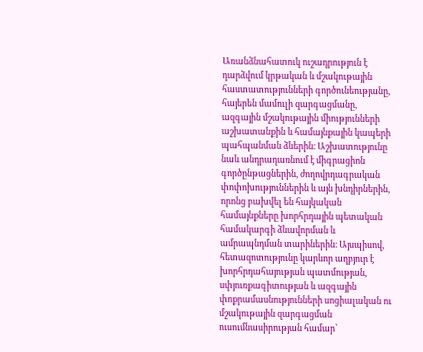Առանձնահատուկ ուշադրություն է դարձվում կրթական և մշակութային հաստատությունների գործունեությանը, հայերեն մամուլի զարգացմանը, ազգային մշակութային միությունների աշխատանքին և համայնքային կապերի պահպանման ձևերին։ Աշխատությունը նաև անդրադառնում է միգրացիոն գործընթացներին, ժողովրդագրական փոփոխություններին և այն խնդիրներին, որոնց բախվել են հայկական համայնքները խորհրդային պետական համակարգի ձևավորման և ամրապնդման տարիներին։ Այսպիսով, հետազոտությունը կարևոր աղբյուր է խորհրդահայության պատմության, սփյուռքագիտության և ազգային փոքրամասնությունների սոցիալական ու մշակութային զարգացման ուսումնասիրության համար՝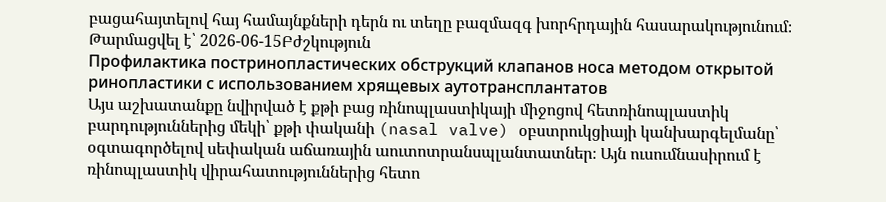բացահայտելով հայ համայնքների դերն ու տեղը բազմազգ խորհրդային հասարակությունում։
Թարմացվել է՝ 2026-06-15Բժշկություն
Профилактика постринопластических обструкций клапанов носа методом открытой ринопластики с использованием хрящевых аутотрансплантатов
Այս աշխատանքը նվիրված է քթի բաց ռինոպլաստիկայի միջոցով հետռինոպլաստիկ բարդություններից մեկի՝ քթի փականի (nasal valve) օբստրուկցիայի կանխարգելմանը՝ օգտագործելով սեփական աճառային աուտոտրանսպլանտատներ։ Այն ուսումնասիրում է ռինոպլաստիկ վիրահատություններից հետո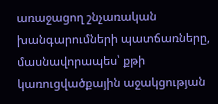առաջացող շնչառական խանգարումների պատճառները, մասնավորապես՝ քթի կառուցվածքային աջակցության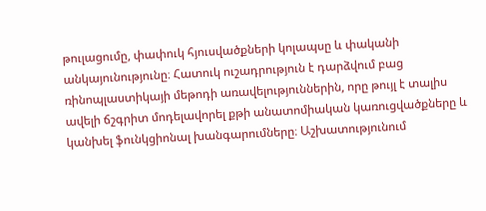թուլացումը, փափուկ հյուսվածքների կոլապսը և փականի անկայունությունը։ Հատուկ ուշադրություն է դարձվում բաց ռինոպլաստիկայի մեթոդի առավելություններին, որը թույլ է տալիս ավելի ճշգրիտ մոդելավորել քթի անատոմիական կառուցվածքները և կանխել ֆունկցիոնալ խանգարումները։ Աշխատությունում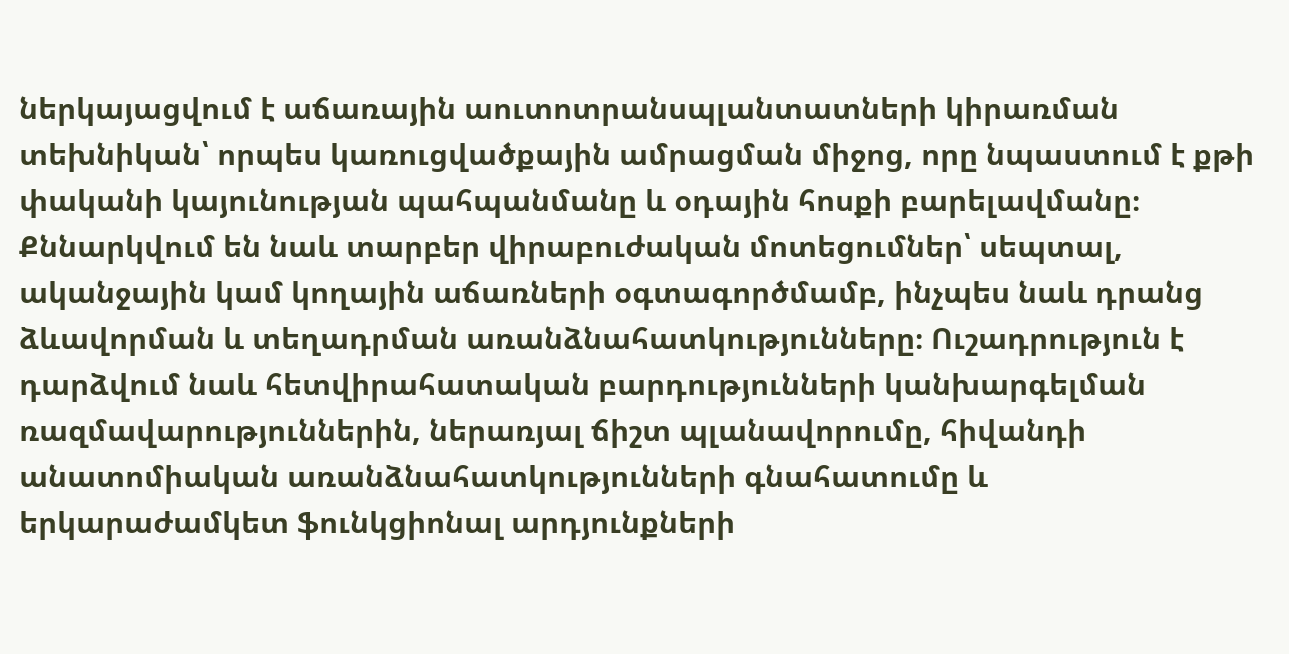ներկայացվում է աճառային աուտոտրանսպլանտատների կիրառման տեխնիկան՝ որպես կառուցվածքային ամրացման միջոց, որը նպաստում է քթի փականի կայունության պահպանմանը և օդային հոսքի բարելավմանը։ Քննարկվում են նաև տարբեր վիրաբուժական մոտեցումներ՝ սեպտալ, ականջային կամ կողային աճառների օգտագործմամբ, ինչպես նաև դրանց ձևավորման և տեղադրման առանձնահատկությունները։ Ուշադրություն է դարձվում նաև հետվիրահատական բարդությունների կանխարգելման ռազմավարություններին, ներառյալ ճիշտ պլանավորումը, հիվանդի անատոմիական առանձնահատկությունների գնահատումը և երկարաժամկետ ֆունկցիոնալ արդյունքների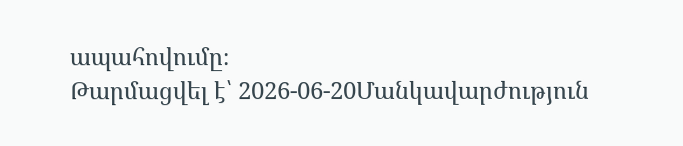ապահովումը։
Թարմացվել է՝ 2026-06-20Մանկավարժություն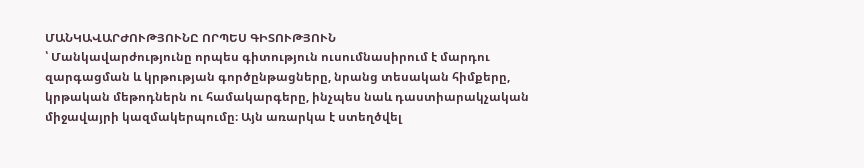ՄԱՆԿԱՎԱՐԺՈՒԹՅՈՒՆԸ ՈՐՊԵՍ ԳԻՏՈՒԹՅՈՒՆ
՝ Մանկավարժությունը որպես գիտություն ուսումնասիրում է մարդու զարգացման և կրթության գործընթացները, նրանց տեսական հիմքերը, կրթական մեթոդներն ու համակարգերը, ինչպես նաև դաստիարակչական միջավայրի կազմակերպումը։ Այն առարկա է ստեղծվել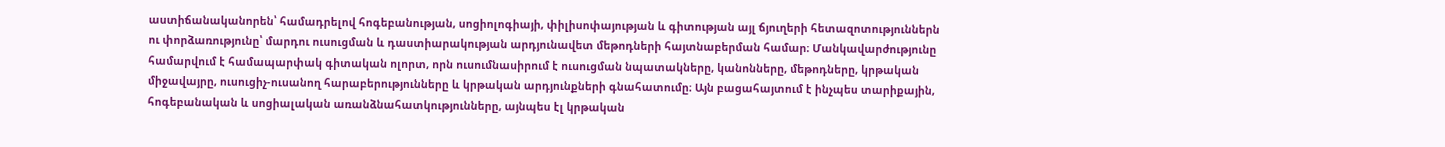աստիճանականորեն՝ համադրելով հոգեբանության, սոցիոլոգիայի, փիլիսոփայության և գիտության այլ ճյուղերի հետազոտություններն ու փորձառությունը՝ մարդու ուսուցման և դաստիարակության արդյունավետ մեթոդների հայտնաբերման համար։ Մանկավարժությունը համարվում է համապարփակ գիտական ոլորտ, որն ուսումնասիրում է ուսուցման նպատակները, կանոնները, մեթոդները, կրթական միջավայրը, ուսուցիչ-ուսանող հարաբերությունները և կրթական արդյունքների գնահատումը։ Այն բացահայտում է ինչպես տարիքային, հոգեբանական և սոցիալական առանձնահատկությունները, այնպես էլ կրթական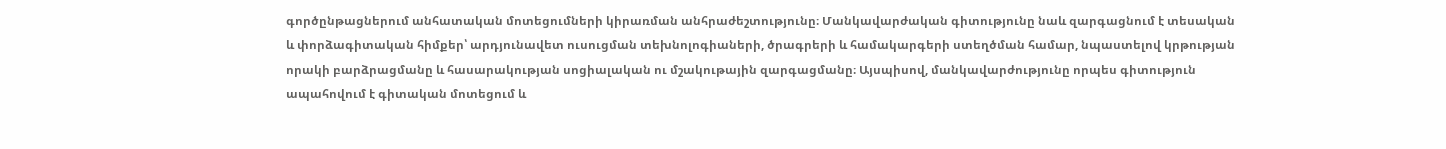գործընթացներում անհատական մոտեցումների կիրառման անհրաժեշտությունը։ Մանկավարժական գիտությունը նաև զարգացնում է տեսական և փորձագիտական հիմքեր՝ արդյունավետ ուսուցման տեխնոլոգիաների, ծրագրերի և համակարգերի ստեղծման համար, նպաստելով կրթության որակի բարձրացմանը և հասարակության սոցիալական ու մշակութային զարգացմանը։ Այսպիսով, մանկավարժությունը որպես գիտություն ապահովում է գիտական մոտեցում և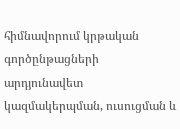հիմնավորում կրթական գործընթացների արդյունավետ կազմակերպման, ուսուցման և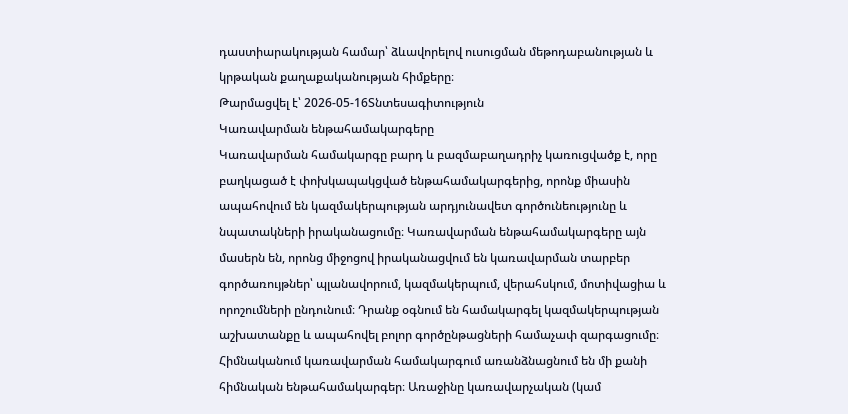դաստիարակության համար՝ ձևավորելով ուսուցման մեթոդաբանության և կրթական քաղաքականության հիմքերը։
Թարմացվել է՝ 2026-05-16Տնտեսագիտություն
Կառավարման ենթահամակարգերը
Կառավարման համակարգը բարդ և բազմաբաղադրիչ կառուցվածք է, որը բաղկացած է փոխկապակցված ենթահամակարգերից, որոնք միասին ապահովում են կազմակերպության արդյունավետ գործունեությունը և նպատակների իրականացումը։ Կառավարման ենթահամակարգերը այն մասերն են, որոնց միջոցով իրականացվում են կառավարման տարբեր գործառույթներ՝ պլանավորում, կազմակերպում, վերահսկում, մոտիվացիա և որոշումների ընդունում։ Դրանք օգնում են համակարգել կազմակերպության աշխատանքը և ապահովել բոլոր գործընթացների համաչափ զարգացումը։ Հիմնականում կառավարման համակարգում առանձնացնում են մի քանի հիմնական ենթահամակարգեր։ Առաջինը կառավարչական (կամ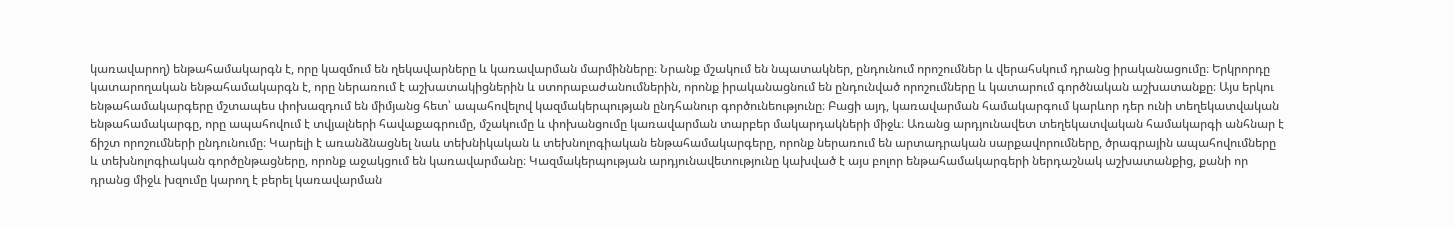կառավարող) ենթահամակարգն է, որը կազմում են ղեկավարները և կառավարման մարմինները։ Նրանք մշակում են նպատակներ, ընդունում որոշումներ և վերահսկում դրանց իրականացումը։ Երկրորդը կատարողական ենթահամակարգն է, որը ներառում է աշխատակիցներին և ստորաբաժանումներին, որոնք իրականացնում են ընդունված որոշումները և կատարում գործնական աշխատանքը։ Այս երկու ենթահամակարգերը մշտապես փոխազդում են միմյանց հետ՝ ապահովելով կազմակերպության ընդհանուր գործունեությունը։ Բացի այդ, կառավարման համակարգում կարևոր դեր ունի տեղեկատվական ենթահամակարգը, որը ապահովում է տվյալների հավաքագրումը, մշակումը և փոխանցումը կառավարման տարբեր մակարդակների միջև։ Առանց արդյունավետ տեղեկատվական համակարգի անհնար է ճիշտ որոշումների ընդունումը։ Կարելի է առանձնացնել նաև տեխնիկական և տեխնոլոգիական ենթահամակարգերը, որոնք ներառում են արտադրական սարքավորումները, ծրագրային ապահովումները և տեխնոլոգիական գործընթացները, որոնք աջակցում են կառավարմանը։ Կազմակերպության արդյունավետությունը կախված է այս բոլոր ենթահամակարգերի ներդաշնակ աշխատանքից, քանի որ դրանց միջև խզումը կարող է բերել կառավարման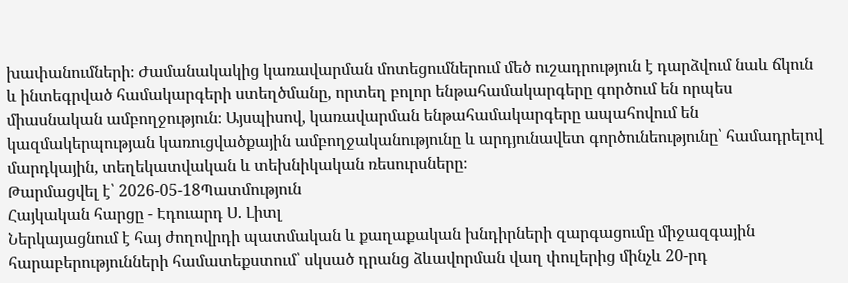խափանումների։ Ժամանակակից կառավարման մոտեցումներում մեծ ուշադրություն է դարձվում նաև ճկուն և ինտեգրված համակարգերի ստեղծմանը, որտեղ բոլոր ենթահամակարգերը գործում են որպես միասնական ամբողջություն։ Այսպիսով, կառավարման ենթահամակարգերը ապահովում են կազմակերպության կառուցվածքային ամբողջականությունը և արդյունավետ գործունեությունը՝ համադրելով մարդկային, տեղեկատվական և տեխնիկական ռեսուրսները։
Թարմացվել է՝ 2026-05-18Պատմություն
Հայկական հարցը - Էդուարդ Ս. Լիտլ
Ներկայացնում է հայ ժողովրդի պատմական և քաղաքական խնդիրների զարգացումը միջազգային հարաբերությունների համատեքստում՝ սկսած դրանց ձևավորման վաղ փուլերից մինչև 20-րդ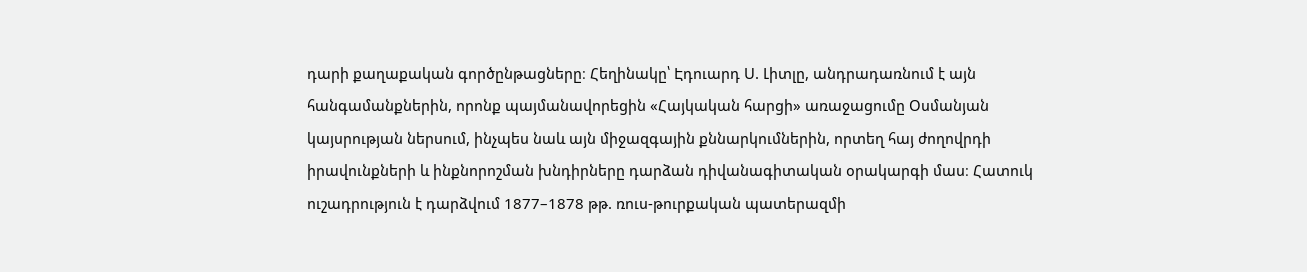դարի քաղաքական գործընթացները։ Հեղինակը՝ Էդուարդ Ս. Լիտլը, անդրադառնում է այն հանգամանքներին, որոնք պայմանավորեցին «Հայկական հարցի» առաջացումը Օսմանյան կայսրության ներսում, ինչպես նաև այն միջազգային քննարկումներին, որտեղ հայ ժողովրդի իրավունքների և ինքնորոշման խնդիրները դարձան դիվանագիտական օրակարգի մաս։ Հատուկ ուշադրություն է դարձվում 1877–1878 թթ. ռուս-թուրքական պատերազմի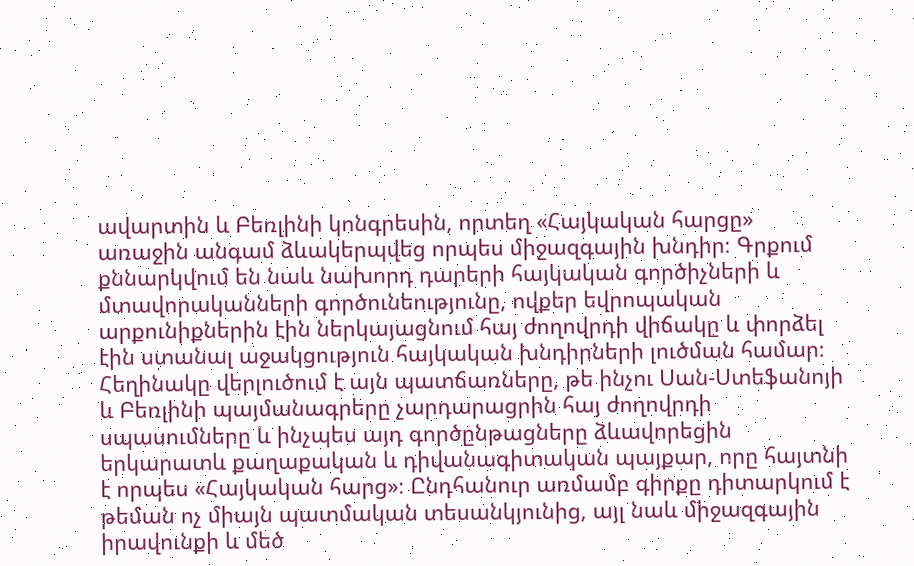ավարտին և Բեռլինի կոնգրեսին, որտեղ «Հայկական հարցը» առաջին անգամ ձևակերպվեց որպես միջազգային խնդիր։ Գրքում քննարկվում են նաև նախորդ դարերի հայկական գործիչների և մտավորականների գործունեությունը, ովքեր եվրոպական արքունիքներին էին ներկայացնում հայ ժողովրդի վիճակը և փորձել էին ստանալ աջակցություն հայկական խնդիրների լուծման համար։ Հեղինակը վերլուծում է այն պատճառները, թե ինչու Սան-Ստեֆանոյի և Բեռլինի պայմանագրերը չարդարացրին հայ ժողովրդի սպասումները և ինչպես այդ գործընթացները ձևավորեցին երկարատև քաղաքական և դիվանագիտական պայքար, որը հայտնի է որպես «Հայկական հարց»։ Ընդհանուր առմամբ գիրքը դիտարկում է թեման ոչ միայն պատմական տեսանկյունից, այլ նաև միջազգային իրավունքի և մեծ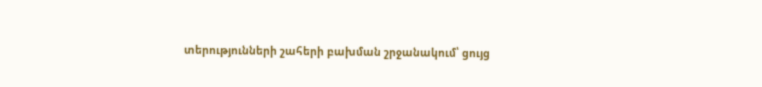տերությունների շահերի բախման շրջանակում՝ ցույց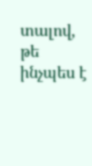տալով, թե ինչպես է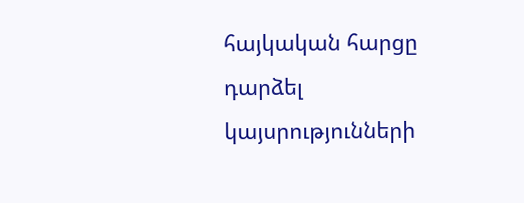հայկական հարցը դարձել կայսրությունների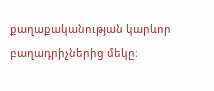քաղաքականության կարևոր բաղադրիչներից մեկը։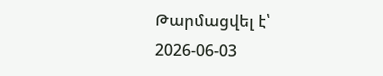Թարմացվել է՝ 2026-06-03